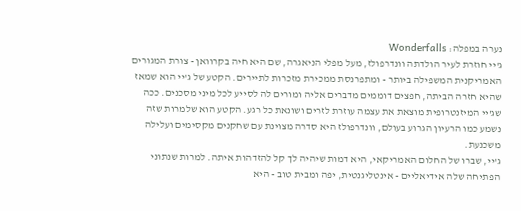נערה במפלה: Wonderfalls
ג'יי חוזרת לעיר הולדתה וונדרפולז, מעל מפלי הניאגרה, שם היא חיה בקרוואן - צורת המגורים האמריקנית המשפילה ביותר - ומתפרנסת ממכירת מזכרות לתיירים. הקטע של ג'יי הוא שמאז שהיא חזרה הביתה, חפצים דוממים מדברים אליה ומורים לה לסייע לכל מיני מסכנים. ככה שג'יי המיזנטרופית מוצאת את עצמה עוזרת לזרים ושונאת כל רגע. הקטע הוא שלמרות שזה נשמע כמו הרעיון הגרוע בעולם, וונדרפולז היא סדרה מצוינת עם שחקנים מקסימים ועלילה משכנעת.
ג'יי, שברו של החלום האמריקאי, היא דמות שיהיה לך קל להזדהות איתה. למרות שנתוני הפתיחה שלה אידיאליים - אינטליגנטית, יפה ומבית טוב - היא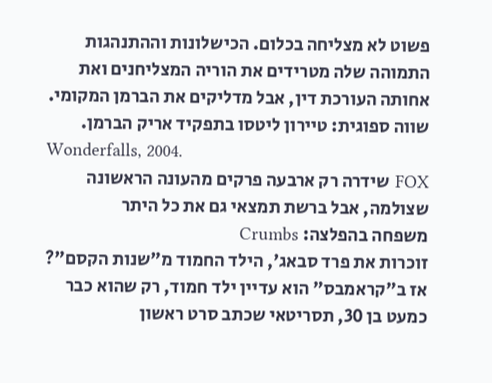פשוט לא מצליחה בכלום. הכישלונות וההתנהגות התמוהה שלה מטרידים את הוריה המצליחנים ואת אחותה העורכת דין, אבל מדליקים את הברמן המקומי.
שווה ספוגית: טיירון ליטסו בתפקיד אריק הברמן.
Wonderfalls, 2004.
FOX שידרה רק ארבעה פרקים מהעונה הראשונה שצולמה, אבל ברשת תמצאי גם את כל היתר
משפחה בהפלצה: Crumbs
זוכרות את פרד סבאג', הילד החמוד מ"שנות הקסם"? אז ב"קראמבס" הוא עדיין ילד חמוד, רק שהוא כבר כמעט בן 30, תסריטאי שכתב סרט ראשון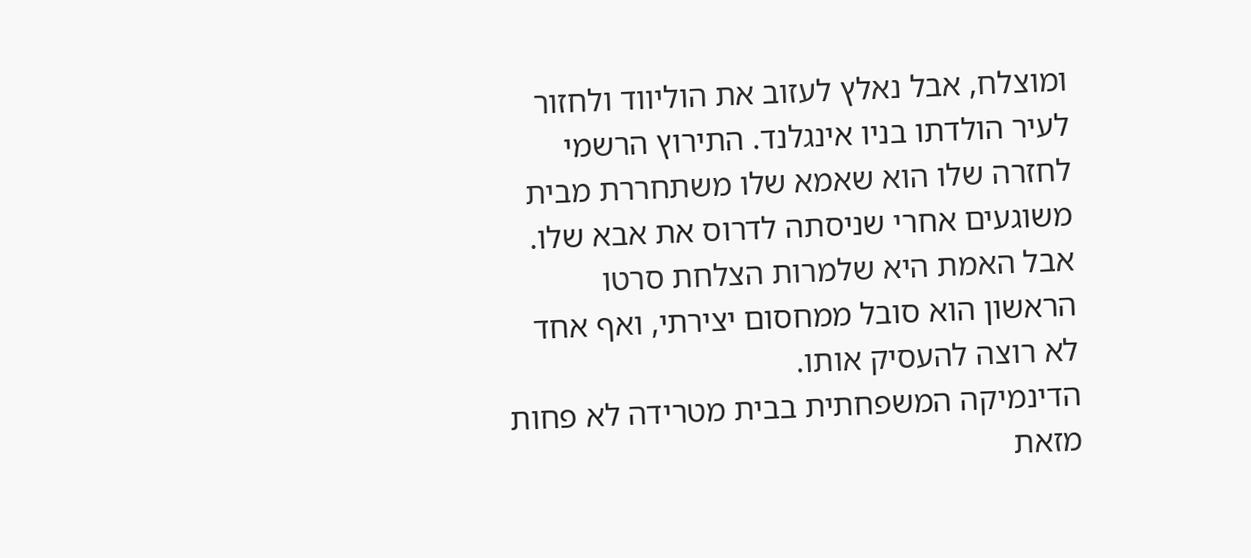ומוצלח, אבל נאלץ לעזוב את הוליווד ולחזור לעיר הולדתו בניו אינגלנד. התירוץ הרשמי לחזרה שלו הוא שאמא שלו משתחררת מבית משוגעים אחרי שניסתה לדרוס את אבא שלו. אבל האמת היא שלמרות הצלחת סרטו הראשון הוא סובל ממחסום יצירתי, ואף אחד לא רוצה להעסיק אותו.
הדינמיקה המשפחתית בבית מטרידה לא פחות מזאת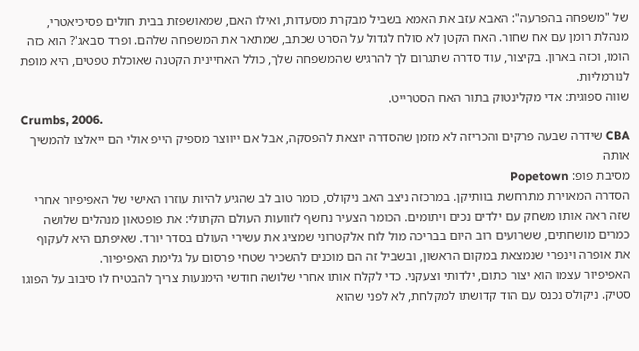של "משפחה בהפרעה": האבא עזב את האמא בשביל מבקרת מסעדות, ואילו האם, שמאושפזת בבית חולים פסיכיאטרי, מנהלת רומן עם אח שחור. האח הקטן לא סולח לגדול על הסרט שכתב, שמתאר את המשפחה שלהם. ופרד סבאג'? הוא כזה הומו, וכזה בארון. בקיצור, עוד סדרה שתגרום לך להרגיש שהמשפחה שלך, כולל האחיינית הקטנה שאוכלת טפטים, היא מופת לנורמליות.
שווה ספוגית: אדי מקלינטוק בתור האח הסטרייט.
Crumbs, 2006.
CBA שידרה שבעה פרקים והכריזה לא מזמן שהסדרה יוצאת להפסקה, אבל אם ייווצר מספיק הייפ אולי הם ייאלצו להמשיך אותה
מסיבת פופ: Popetown
הסדרה המאוירת מתרחשת בוותיקן. במרכזה ניצב האב ניקולס, כומר טוב לב שהגיע להיות עוזרו האישי של האפיפיור אחרי שזה ראה אותו משחק עם ילדים נכים ויתומים. הכומר הצעיר נחשף לזוועות העולם הקתולי: את פופטאון מנהלים שלושה כמרים מושחתים, ששרועים רוב היום בבריכה מול לוח אלקטרוני שמציג את עשירי העולם בסדר יורד. שאיפתם היא לעקוף את אופרה וינפרי שנמצאת במקום הראשון, ובשביל זה הם מוכנים להשכיר שטחי פרסום על גלימת האפיפיור.
האפיפיור עצמו הוא יצור כתום, ילדותי וצעקני. כדי לקלח אותו אחרי שלושה חודשי הימנעות צריך להבטיח לו סיבוב על הפוגו סטיק. ניקולס נכנס עם הוד קדושתו למקלחת, לא לפני שהוא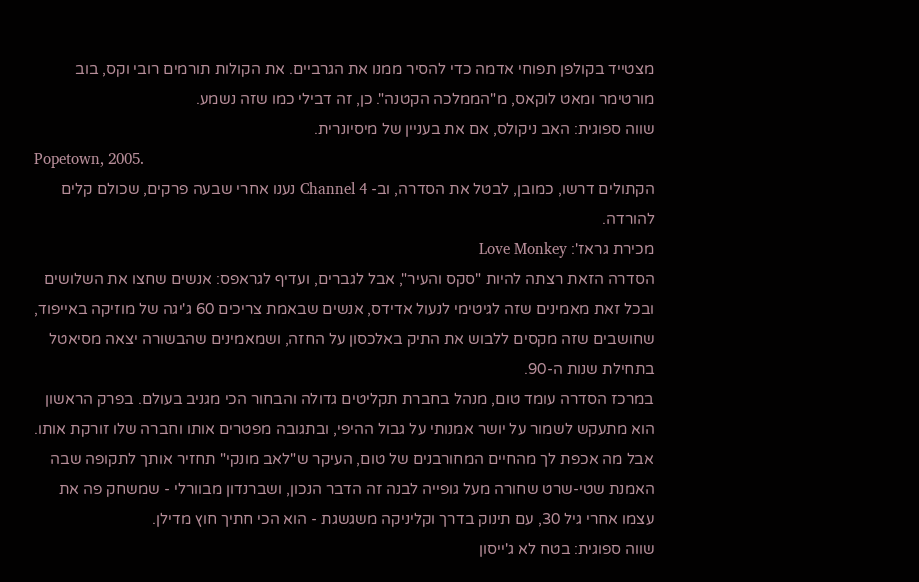מצטייד בקולפן תפוחי אדמה כדי להסיר ממנו את הגרביים. את הקולות תורמים רובי וקס, בוב מורטימר ומאט לוקאס, מ"הממלכה הקטנה". כן, זה דבילי כמו שזה נשמע.
שווה ספוגית: האב ניקולס, אם את בעניין של מיסיונרית.
Popetown, 2005.
הקתולים דרשו, כמובן, לבטל את הסדרה, וב- Channel 4 נענו אחרי שבעה פרקים, שכולם קלים להורדה.
מכירת גראז': Love Monkey
הסדרה הזאת רצתה להיות "סקס והעיר", אבל לגברים, ועדיף לגראפס: אנשים שחצו את השלושים ובכל זאת מאמינים שזה לגיטימי לנעול אדידס, אנשים שבאמת צריכים 60 ג'יגה של מוזיקה באייפוד, שחושבים שזה מקסים ללבוש את התיק באלכסון על החזה, ושמאמינים שהבשורה יצאה מסיאטל בתחילת שנות ה-90.
במרכז הסדרה עומד טום, מנהל בחברת תקליטים גדולה והבחור הכי מגניב בעולם. בפרק הראשון הוא מתעקש לשמור על יושר אמנותי על גבול ההיפי, ובתגובה מפטרים אותו וחברה שלו זורקת אותו. אבל מה אכפת לך מהחיים המחורבנים של טום, העיקר ש"לאב מונקי" תחזיר אותך לתקופה שבה האמנת שטי-שרט שחורה מעל גופייה לבנה זה הדבר הנכון, ושברנדון מבוורלי - שמשחק פה את עצמו אחרי גיל 30, עם תינוק בדרך וקליניקה משגשגת - הוא הכי חתיך חוץ מדילן.
שווה ספוגית: בטח לא ג'ייסון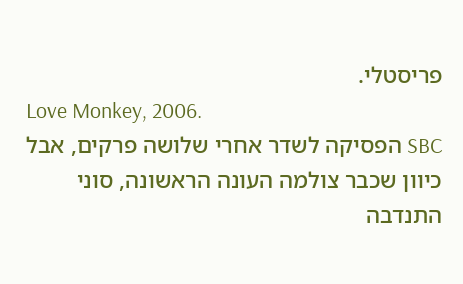פריסטלי.
Love Monkey, 2006.
SBC הפסיקה לשדר אחרי שלושה פרקים, אבל כיוון שכבר צולמה העונה הראשונה, סוני התנדבה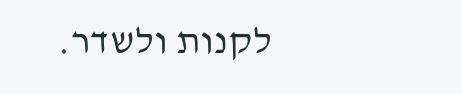לקנות ולשדר.